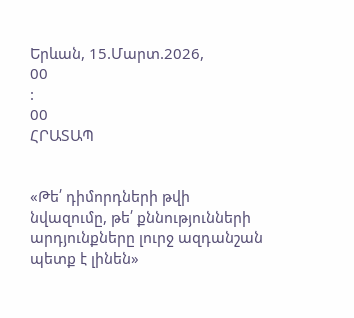Երևան, 15.Մարտ.2026,
00
:
00
ՀՐԱՏԱՊ


«Թե՛ դիմորդների թվի նվազումը, թե՛ քննությունների արդյունքները լուրջ ազդանշան պետք է լինեն»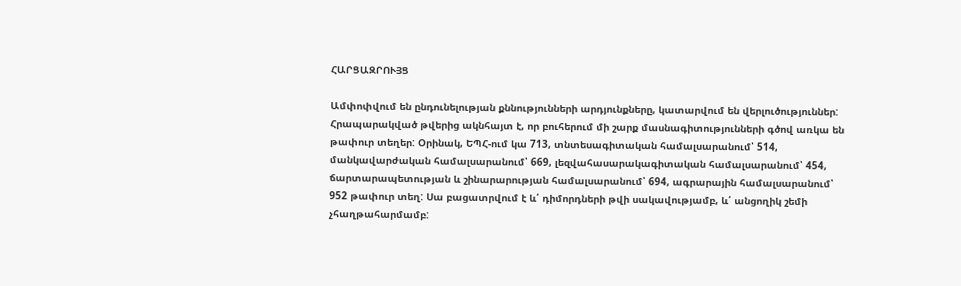ՀԱՐՑԱԶՐՈՒՅՑ

Ամփոփվում են ընդունելության քննությունների արդյունքները, կատարվում են վերլուծություններ: Հրապարակված թվերից ակնհայտ է, որ բուհերում մի շարք մասնագիտությունների գծով առկա են թափուր տեղեր: Օրինակ, ԵՊՀ-ում կա 713, տնտեսագիտական համալսարանում՝ 514, մանկավարժական համալսարանում՝ 669, լեզվահասարակագիտական համալսարանում՝ 454, ճարտարապետության և շինարարության համալսարանում՝ 694, ագրարային համալսարանում՝ 952 թափուր տեղ: Սա բացատրվում է և՛ դիմորդների թվի սակավությամբ, և՛ անցողիկ շեմի չհաղթահարմամբ: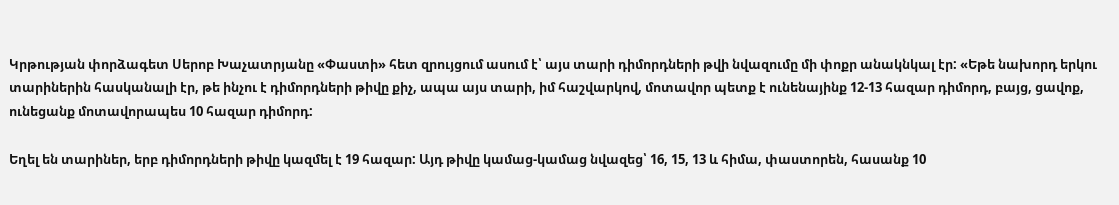Կրթության փորձագետ Սերոբ Խաչատրյանը «Փաստի» հետ զրույցում ասում է՝ այս տարի դիմորդների թվի նվազումը մի փոքր անակնկալ էր: «Եթե նախորդ երկու տարիներին հասկանալի էր, թե ինչու է դիմորդների թիվը քիչ, ապա այս տարի, իմ հաշվարկով, մոտավոր պետք է ունենայինք 12-13 հազար դիմորդ, բայց, ցավոք, ունեցանք մոտավորապես 10 հազար դիմորդ:

Եղել են տարիներ, երբ դիմորդների թիվը կազմել է 19 հազար: Այդ թիվը կամաց-կամաց նվազեց՝ 16, 15, 13 և հիմա, փաստորեն, հասանք 10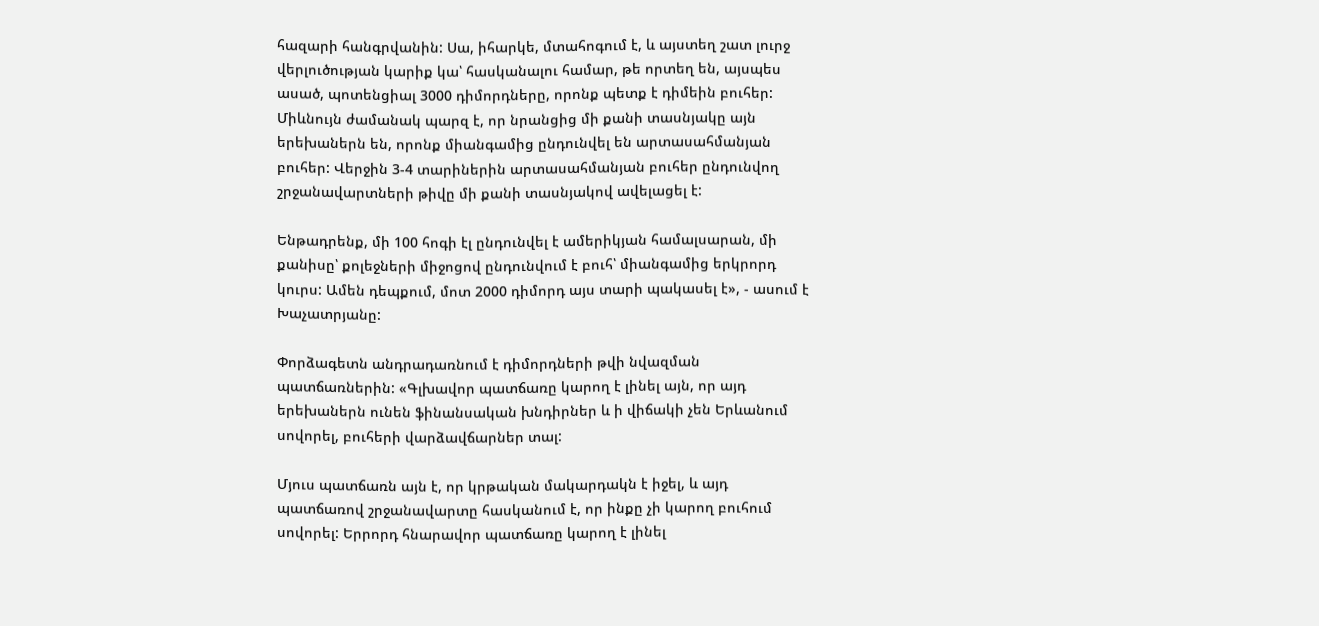հազարի հանգրվանին: Սա, իհարկե, մտահոգում է, և այստեղ շատ լուրջ վերլուծության կարիք կա՝ հասկանալու համար, թե որտեղ են, այսպես ասած, պոտենցիալ 3000 դիմորդները, որոնք պետք է դիմեին բուհեր: Միևնույն ժամանակ պարզ է, որ նրանցից մի քանի տասնյակը այն երեխաներն են, որոնք միանգամից ընդունվել են արտասահմանյան բուհեր: Վերջին 3-4 տարիներին արտասահմանյան բուհեր ընդունվող շրջանավարտների թիվը մի քանի տասնյակով ավելացել է:

Ենթադրենք, մի 100 հոգի էլ ընդունվել է ամերիկյան համալսարան, մի քանիսը՝ քոլեջների միջոցով ընդունվում է բուհ՝ միանգամից երկրորդ կուրս: Ամեն դեպքում, մոտ 2000 դիմորդ այս տարի պակասել է», - ասում է Խաչատրյանը:

Փորձագետն անդրադառնում է դիմորդների թվի նվազման պատճառներին: «Գլխավոր պատճառը կարող է լինել այն, որ այդ երեխաներն ունեն ֆինանսական խնդիրներ և ի վիճակի չեն Երևանում սովորել, բուհերի վարձավճարներ տալ:

Մյուս պատճառն այն է, որ կրթական մակարդակն է իջել, և այդ պատճառով շրջանավարտը հասկանում է, որ ինքը չի կարող բուհում սովորել: Երրորդ հնարավոր պատճառը կարող է լինել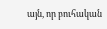այն, որ բուհական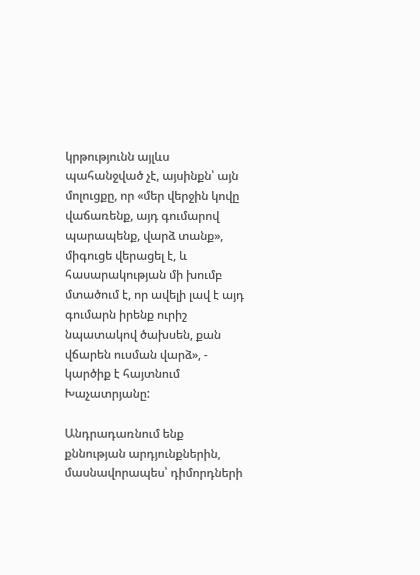կրթությունն այլևս պահանջված չէ, այսինքն՝ այն մոլուցքը, որ «մեր վերջին կովը վաճառենք, այդ գումարով պարապենք, վարձ տանք», միգուցե վերացել է, և հասարակության մի խումբ մտածում է, որ ավելի լավ է այդ գումարն իրենք ուրիշ նպատակով ծախսեն, քան վճարեն ուսման վարձ», - կարծիք է հայտնում Խաչատրյանը:

Անդրադառնում ենք քննության արդյունքներին, մասնավորապես՝ դիմորդների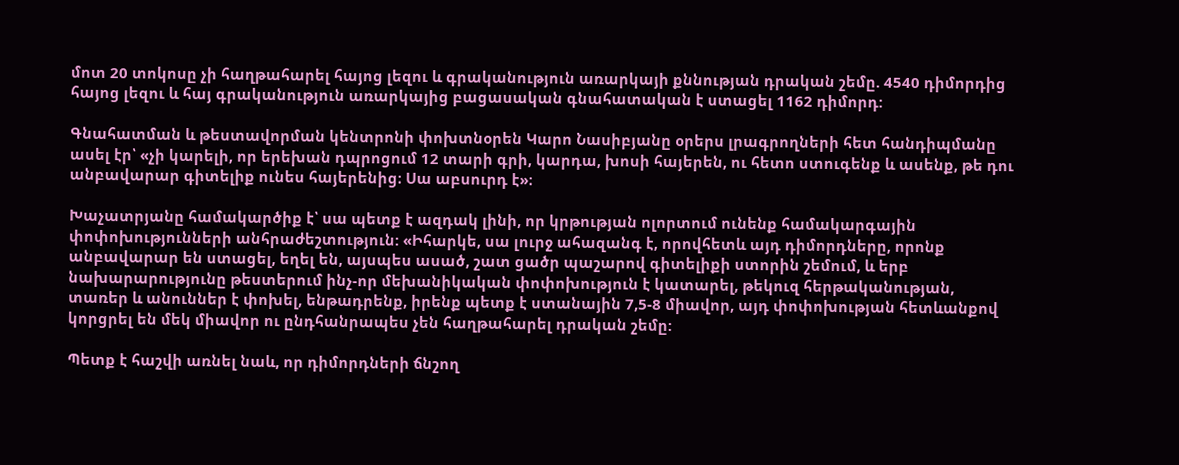մոտ 20 տոկոսը չի հաղթահարել հայոց լեզու և գրականություն առարկայի քննության դրական շեմը. 4540 դիմորդից հայոց լեզու և հայ գրականություն առարկայից բացասական գնահատական է ստացել 1162 դիմորդ:

Գնահատման և թեստավորման կենտրոնի փոխտնօրեն Կարո Նասիբյանը օրերս լրագրողների հետ հանդիպմանը ասել էր՝ «չի կարելի, որ երեխան դպրոցում 12 տարի գրի, կարդա, խոսի հայերեն, ու հետո ստուգենք և ասենք, թե դու անբավարար գիտելիք ունես հայերենից։ Սա աբսուրդ է»։

Խաչատրյանը համակարծիք է՝ սա պետք է ազդակ լինի, որ կրթության ոլորտում ունենք համակարգային փոփոխությունների անհրաժեշտություն: «Իհարկե, սա լուրջ ահազանգ է, որովհետև այդ դիմորդները, որոնք անբավարար են ստացել, եղել են, այսպես ասած, շատ ցածր պաշարով գիտելիքի ստորին շեմում, և երբ նախարարությունը թեստերում ինչ-որ մեխանիկական փոփոխություն է կատարել, թեկուզ հերթականության, տառեր և անուններ է փոխել, ենթադրենք, իրենք պետք է ստանային 7,5-8 միավոր, այդ փոփոխության հետևանքով կորցրել են մեկ միավոր ու ընդհանրապես չեն հաղթահարել դրական շեմը:

Պետք է հաշվի առնել նաև, որ դիմորդների ճնշող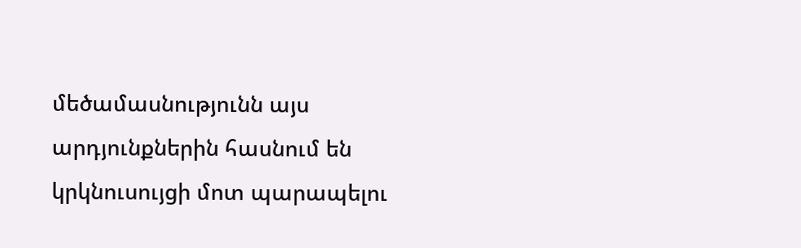մեծամասնությունն այս արդյունքներին հասնում են կրկնուսույցի մոտ պարապելու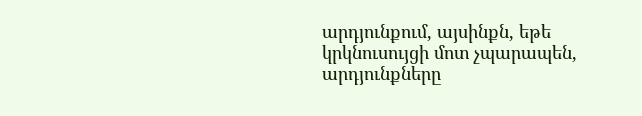արդյունքում, այսինքն, եթե կրկնուսույցի մոտ չպարապեն, արդյունքները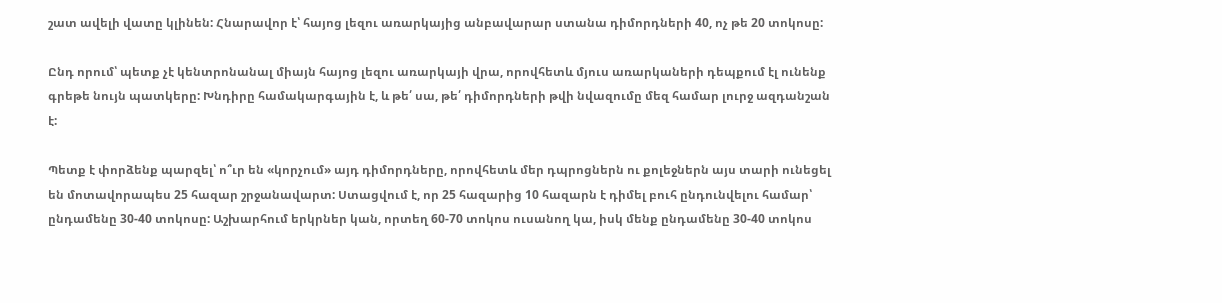շատ ավելի վատը կլինեն: Հնարավոր է՝ հայոց լեզու առարկայից անբավարար ստանա դիմորդների 40, ոչ թե 20 տոկոսը:

Ընդ որում՝ պետք չէ կենտրոնանալ միայն հայոց լեզու առարկայի վրա, որովհետև մյուս առարկաների դեպքում էլ ունենք գրեթե նույն պատկերը: Խնդիրը համակարգային է, և թե՛ սա, թե՛ դիմորդների թվի նվազումը մեզ համար լուրջ ազդանշան է:

Պետք է փորձենք պարզել՝ ո՞ւր են «կորչում» այդ դիմորդները, որովհետև մեր դպրոցներն ու քոլեջներն այս տարի ունեցել են մոտավորապես 25 հազար շրջանավարտ: Ստացվում է, որ 25 հազարից 10 հազարն է դիմել բուհ ընդունվելու համար՝ ընդամենը 30-40 տոկոսը: Աշխարհում երկրներ կան, որտեղ 60-70 տոկոս ուսանող կա, իսկ մենք ընդամենը 30-40 տոկոս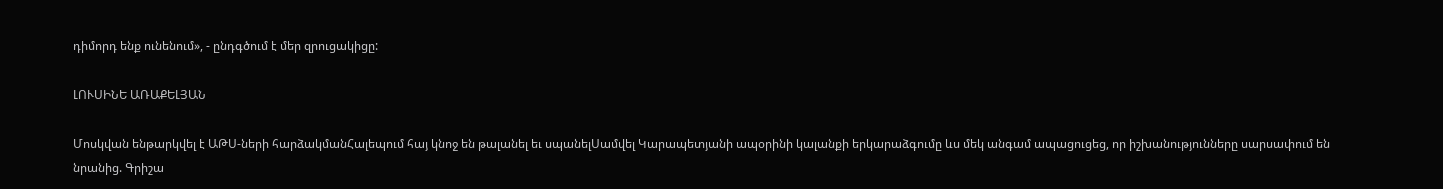դիմորդ ենք ունենում», - ընդգծում է մեր զրուցակիցը:

ԼՈՒՍԻՆԵ ԱՌԱՔԵԼՅԱՆ

Մոսկվան ենթարկվել է ԱԹՍ-ների հարձակմանՀալեպում հայ կնոջ են թալանել եւ սպանելՍամվել Կարապետյանի ապօրինի կալանքի երկարաձգումը ևս մեկ անգամ ապացուցեց, որ իշխանությունները սարսափում են նրանից. Գրիշա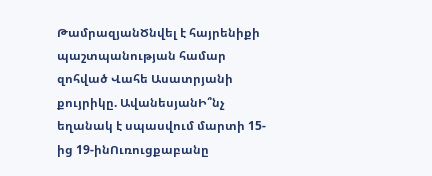ԹամրազյանԾնվել է հայրենիքի պաշտպանության համար զոհված Վահե Ասատրյանի քույրիկը. ԱվանեսյանԻ՞նչ եղանակ է սպասվում մարտի 15-ից 19-ինՈւռուցքաբանը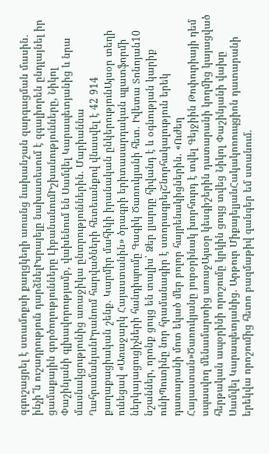զգուշացրել է ստամոքսի քաղցկեղի առանց նախանշան զարգացման մասին․ ինչի՞ն ուշադրություն դարձնելԻսրայելը նախատեսում է զգալիորեն ընդլայնել իր ցամաքային գործողությունները ԼիբանանումԻշխանությունները, Նիկոլ Փաշինյանի գլխավորությամբ, վախենում են Սամվել Կարապետյանից և նրա մասնակցությունից առաջիկա ընտրություններին. Մարիաննա ՂահրամանյանԻրանում հարվածների հետեւանքով վնասվել է 42 914 քաղաքացիական շենք. Կարմիր մահիկի իրանական ընկերությունԱյսօր տեղի ունեցավ «Առաջարկ Հայաստանին» ծրագրի երիտասարդական պլատֆորմի ներկայացուցիչների հանդիպումը Գագիկ Ծառուկյանի հետ. Իվետա Տոնոյան10 նշաններ, որոնք ցույց են տալիս՝ Ձեր լյարդը հիվանդ է և օգնության կարիք ունիՊուտինը նոր հրամանագիր է ստորագրելՇնորհակալություն երեկ դատարանի մոտ եկած մեր բոլոր հայրենակիցներին. «Ուժեղ Հայաստան»Ծառուկյանը յուրօրինակ խորհուրդ է տվել Գեյջիին Թոփուրիայի դեմ սպասվող մենամարտից առաջԱյսօր կեսգիշերին դատարանի կողմից կայացված հերթական ապօրինի որոշումը կրկին ցույց տվեց Նիկոլ Փաշինյանի վախը Սամվել Կարապետյանից. Արթուր ՄիքայելյանՀակակոռուպցիոն դատարանի երեկվա որոշումից հետո բազմաթիվ զանգեր եմ ստանում.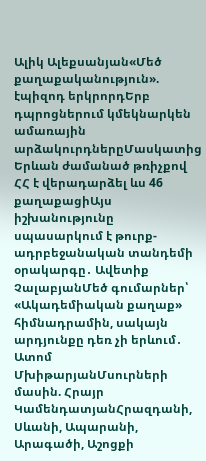Ալիկ Ալեքսանյան«Մեծ քաղաքականություն». էպիզոդ երկրորդԵրբ դպրոցներում կմեկնարկեն ամառային արձակուրդներըՄասկատից Երևան ժամանած թռիչքով ՀՀ է վերադարձել ևս 46 քաղաքացիԱյս իշխանությունը սպասարկում է թուրք-ադրբեջանական տանդեմի օրակարգը․ Ավետիք ՉալաբյանՄեծ գումարներ՝ «Ակադեմիական քաղաք» հիմնադրամին, սակայն արդյունքը դեռ չի երևում․ Ատոմ ՄխիթարյանՄսուրների մասին. Հրայր ԿամենդատյանՀրազդանի, Սևանի, Ապարանի, Արագածի, Աշոցքի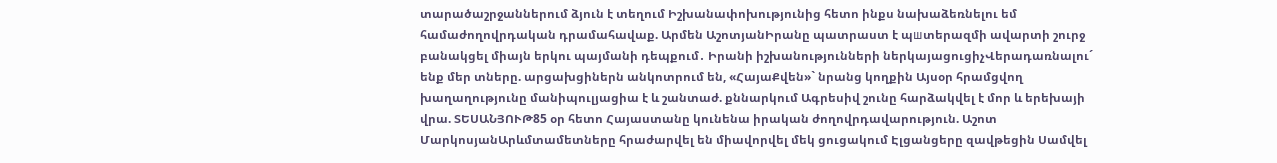տարածաշրջաններում ձյուն է տեղում Իշխանափոխությունից հետո ինքս նախաձեռնելու եմ համաժողովրդական դրամահավաք. Արմեն ԱշոտյանԻրանը պատրաստ է պшտերազմի ավարտի շուրջ բանակցել միայն երկու պայմանի դեպքում․ Իրանի իշխանությունների ներկայացուցիչՎերադառնալու´ ենք մեր տները. արցախցիներն անկոտրում են, «ՀայաՔվեն»` նրանց կողքին Այսօր հրամցվող խաղաղությունը մանիպուլյացիա է և շանտաժ. քննարկում Ագրեսիվ շունը հարձակվել է մոր և երեխայի վրա. ՏԵՍԱՆՅՈՒԹ85 օր հետո Հայաստանը կունենա իրական ժողովրդավարություն. Աշոտ ՄարկոսյանԱրևմտամետները հրաժարվել են միավորվել մեկ ցուցակում Էլցանցերը զավթեցին Սամվել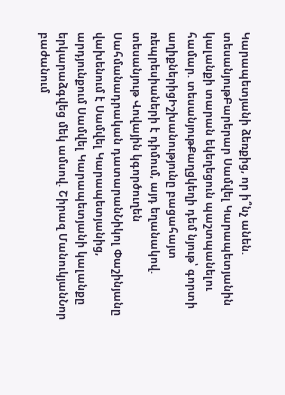Կարապետյանի ձեռքից, որ ի՞նչ անեն. տեսանյութԲարերար Սամվել Կարապետյանին կալանքի տարան եկեղեցուն պաշտպանելու համար. տեսանյութՔաղցկեղի դեմ նյութ՝ գորտի աղիքներիցԻշխանությունը բացահայտ ռեպրեսիաների է դիմում, այդ եղանակով. տեսանյութ Վովային կգործուղեն Սահմանադրական դատարանՆիկոլ Փաշինյանը վախենում է Սամվել Կարապետյանից, արդյունքում Սամվել Կարապետյանի կալանքը երկարաձգվեց մեկ ամսով. Շիրազ ՄանուկյանՆոր բաժանում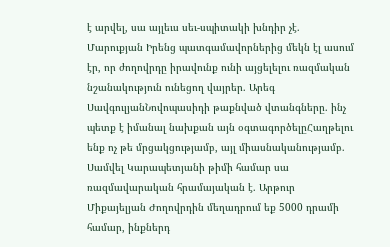է արվել, սա այլեւս սեւ-սպիտակի խնդիր չէ. Մարուքյան Իրենց պատգամավորներից մեկն էլ ասում էր, որ ժողովրդը իրավունք ունի այցելելու ռազմական նշանակություն ունեցող վայրեր. Արեգ ՍավգուլյանՆովոպասիդի թաքնված վտանգները. ինչ պետք է իմանալ նախքան այն օգտագործելըՀաղթելու ենք ոչ թե մրցակցությամբ, այլ միասնականությամբ. Սամվել Կարապետյանի թիմի համար սա ռազմավարական հրամայական է. Արթուր Միքայելյան Ժողովրդին մեղադրում եք 5000 դրամի համար, ինքներդ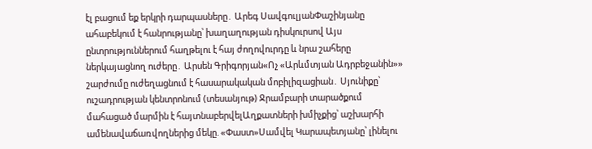էլ բացում եք երկրի դարպասները․ Արեգ ՍավգուլյանՓաշինյանը ահաբեկում է հանրությանը՝ խաղաղության դիսկուրսով Այս ընտրություններում հաղթելու է հայ ժողովուրդը և նրա շահերը ներկայացնող ուժերը․ Արսեն Գրիգորյան«Ոչ «Արևմտյան Ադրբեջանին»» շարժումը ուժեղացնում է հասարակական մոբիլիզացիան․ Սյունիքը՝ ուշադրության կենտրոնում (տեսանյութ) Ջրամբարի տարածքում մահացած մարմին է հայտնաբերվելԱղքատների խմիչքից՝ աշխարհի ամենավաճառվողներից մեկը. «Փաստ»Սամվել Կարապետյանը՝ լինելու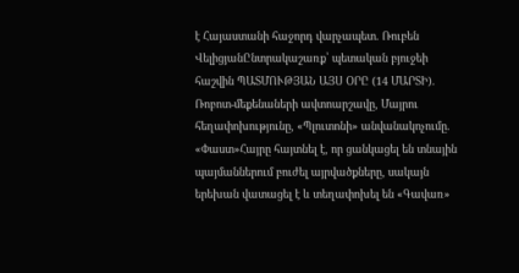է Հայաստանի հաջորդ վարչապետ. Ռուբեն ՎելիցյանԸնտրակաշառք՝ պետական բյուջեի հաշվին ՊԱՏՄՈՒԹՅԱՆ ԱՅՍ ՕՐԸ (14 ՄԱՐՏԻ). Ռոբոտ-մեքենաների ավտոարշավը, Մայրու հեղափոխությունը, «Պլուտոնի» անվանակոչումը. «Փաստ»Հայրը հայտնել է, որ ցանկացել են տնային պայմաններում բուժել այրվածքները, սակայն երեխան վատացել է և տեղափոխել են «Գավառ»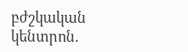բժշկական կենտրոն.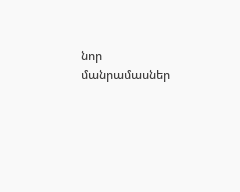նոր մանրամասներ